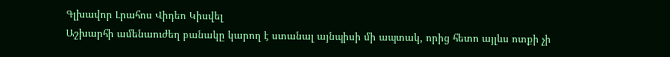Գլխավոր Լրահոս Վիդեո Կիսվել
Աշխարհի ամենաուժեղ բանակը կարող է ստանալ այնպիսի մի ապտակ, որից հետո այլևս ոտքի չի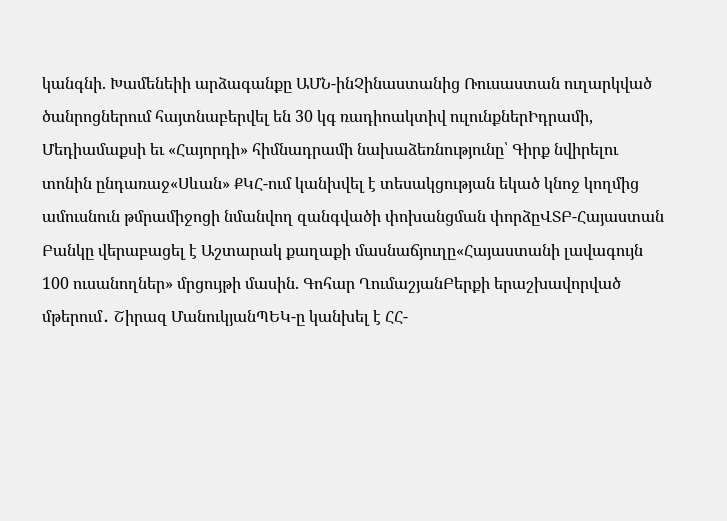կանգնի. Խամենեիի արձագանքը ԱՄՆ-ինՉինաստանից Ռուսաստան ուղարկված ծանրոցներում հայտնաբերվել են 30 կգ ռադիոակտիվ ուլունքներԻդրամի, Մեդիամաքսի եւ «Հայորդի» հիմնադրամի նախաձեռնությունը՝ Գիրք նվիրելու տոնին ընդառաջ«Սևան» ՔԿՀ-ում կանխվել է տեսակցության եկած կնոջ կողմից ամուսնուն թմրամիջոցի նմանվող զանգվածի փոխանցման փորձըՎՏԲ-Հայաստան Բանկը վերաբացել է Աշտարակ քաղաքի մասնաճյուղը«Հայաստանի լավագույն 100 ուսանողներ» մրցույթի մասին. Գոհար ՂումաշյանԲերքի երաշխավորված մթերում․ Շիրազ ՄանուկյանՊԵԿ-ը կանխել է ՀՀ-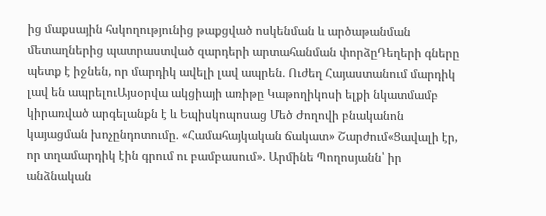ից մաքսային հսկողությունից թաքցված ոսկենման և արծաթանման մետաղներից պատրաստված զարդերի արտահանման փորձըԴեղերի գները պետք է իջնեն, որ մարդիկ ավելի լավ ապրեն․ Ուժեղ Հայաստանում մարդիկ լավ են ապրելուԱյսօրվա ակցիայի առիթը Կաթողիկոսի ելքի նկատմամբ կիրառված արգելանքն է և Եպիսկոպոսաց Մեծ Ժողովի բնականոն կայացման խոչընդոտումը․ «Համահայկական ճակատ» Շարժում«Ցավալի էր, որ տղամարդիկ էին գրում ու բամբասում». Արմինե Պողոսյանն՝ իր անձնական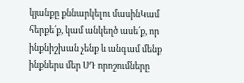կյանքը քննարկելու մասինԿամ հերքե՛ք, կամ անկեղծ ասե՛ք, որ ինքնիշխան չենք և անգամ մենք ինքներս մեր ՍԴ որոշումները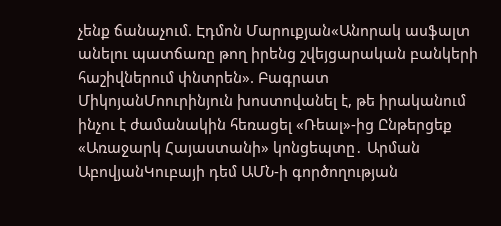չենք ճանաչում. Էդմոն Մարուքյան«Անորակ ասֆալտ անելու պատճառը թող իրենց շվեյցարական բանկերի հաշիվներում փնտրեն». Բագրատ ՄիկոյանՄոուրինյուն խոստովանել է, թե իրականում ինչու է ժամանակին հեռացել «Ռեալ»-ից Ընթերցեք «Առաջարկ Հայաստանի» կոնցեպտը․ Արման ԱբովյանԿուբայի դեմ ԱՄՆ-ի գործողության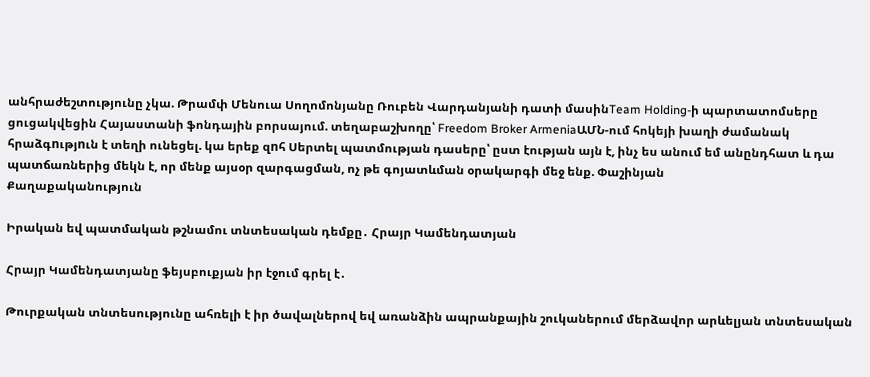անհրաժեշտությունը չկա. Թրամփ Մենուա Սողոմոնյանը Ռուբեն Վարդանյանի դատի մասինTeam Holding-ի պարտատոմսերը ցուցակվեցին Հայաստանի ֆոնդային բորսայում. տեղաբաշխողը՝ Freedom Broker ArmeniaԱՄՆ-ում հոկեյի խաղի ժամանակ հրաձգnւթյnւն է տեղի ունեցել. կա երեք զnհ Սերտել պատմության դասերը՝ ըստ էության այն է, ինչ ես անում եմ անընդհատ և դա պատճառներից մեկն է, որ մենք այսօր զարգացման, ոչ թե գոյատևման օրակարգի մեջ ենք. Փաշինյան
Քաղաքականություն

Իրական եվ պատմական թշնամու տնտեսական դեմքը․ Հրայր Կամենդատյան

Հրայր Կամենդատյանը ֆեյսբուքյան իր էջում գրել է․

Թուրքական տնտեսությունը ահռելի է իր ծավալներով եվ առանձին ապրանքային շուկաներում մերձավոր արևելյան տնտեսական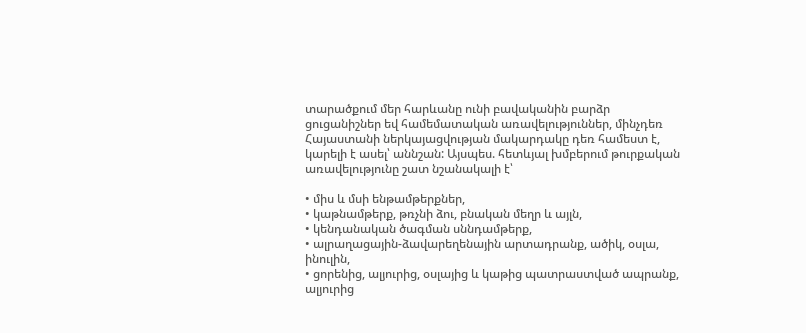տարածքում մեր հարևանը ունի բավականին բարձր ցուցանիշներ եվ համեմատական առավելություններ, մինչդեռ Հայաստանի ներկայացվության մակարդակը դեռ համեստ է, կարելի է ասել՝ աննշան: Այսպես. հետևյալ խմբերում թուրքական առավելությունը շատ նշանակալի է՝

• միս և մսի ենթամթերքներ,
• կաթնամթերք, թռչնի ձու, բնական մեղր և այլն,
• կենդանական ծագման սննդամթերք,
• ալրաղացային-ձավարեղենային արտադրանք, ածիկ, օսլա, ինուլին,
• ցորենից, ալյուրից, օսլայից և կաթից պատրաստված ապրանք, ալյուրից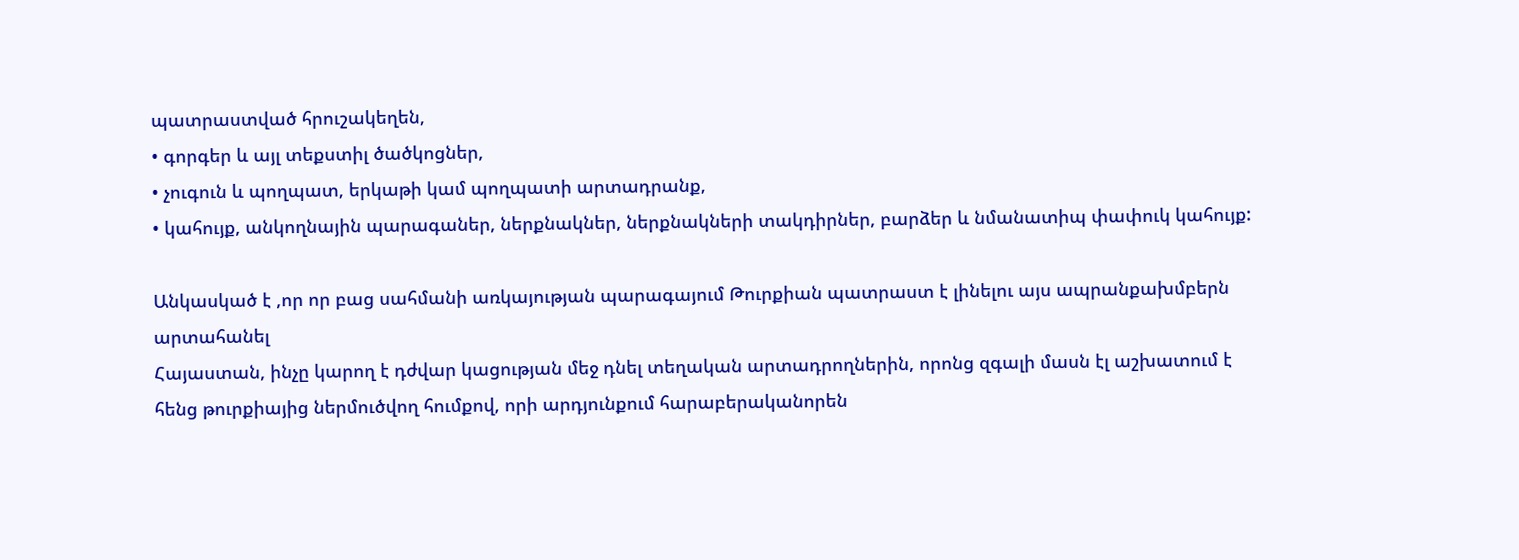պատրաստված հրուշակեղեն,
• գորգեր և այլ տեքստիլ ծածկոցներ,
• չուգուն և պողպատ, երկաթի կամ պողպատի արտադրանք,
• կահույք, անկողնային պարագաներ, ներքնակներ, ներքնակների տակդիրներ, բարձեր և նմանատիպ փափուկ կահույք:

Անկասկած է ,որ որ բաց սահմանի առկայության պարագայում Թուրքիան պատրաստ է լինելու այս ապրանքախմբերն արտահանել
Հայաստան, ինչը կարող է դժվար կացության մեջ դնել տեղական արտադրողներին, որոնց զգալի մասն էլ աշխատում է հենց թուրքիայից ներմուծվող հումքով, որի արդյունքում հարաբերականորեն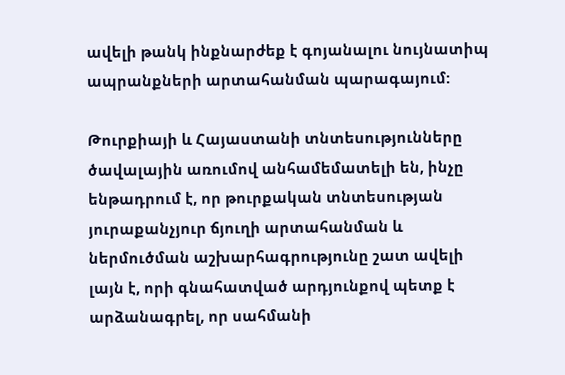ավելի թանկ ինքնարժեք է գոյանալու նույնատիպ ապրանքների արտահանման պարագայում:

Թուրքիայի և Հայաստանի տնտեսությունները ծավալային առումով անհամեմատելի են, ինչը ենթադրում է, որ թուրքական տնտեսության յուրաքանչյուր ճյուղի արտահանման և ներմուծման աշխարհագրությունը շատ ավելի լայն է, որի գնահատված արդյունքով պետք է արձանագրել, որ սահմանի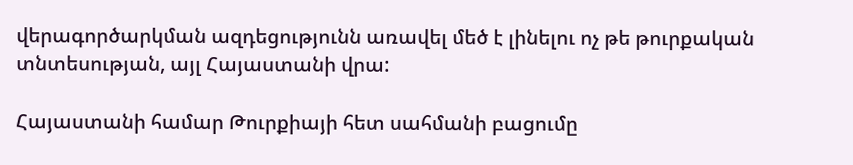վերագործարկման ազդեցությունն առավել մեծ է լինելու ոչ թե թուրքական տնտեսության, այլ Հայաստանի վրա:

Հայաստանի համար Թուրքիայի հետ սահմանի բացումը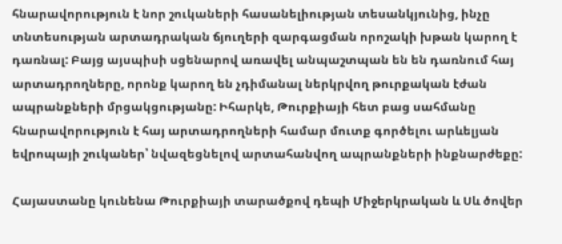հնարավորություն է նոր շուկաների հասանելիության տեսանկյունից, ինչը տնտեսության արտադրական ճյուղերի զարգացման որոշակի խթան կարող է դառնալ: Բայց այսպիսի սցենարով առավել անպաշտպան են են դառնում հայ արտադրողները, որոնք կարող են չդիմանալ ներկրվող թուրքական էժան ապրանքների մրցակցությանը: Իհարկե, Թուրքիայի հետ բաց սահմանը հնարավորություն է հայ արտադրողների համար մուտք գործելու արևելյան եվրոպայի շուկաներ՝ նվազեցնելով արտահանվող ապրանքների ինքնարժեքը:

Հայաստանը կունենա Թուրքիայի տարածքով դեպի Միջերկրական և Սև ծովեր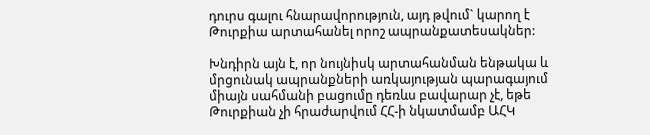դուրս գալու հնարավորություն, այդ թվում` կարող է Թուրքիա արտահանել որոշ ապրանքատեսակներ:

Խնդիրն այն է, որ նույնիսկ արտահանման ենթակա և մրցունակ ապրանքների առկայության պարագայում միայն սահմանի բացումը դեռևս բավարար չէ, եթե Թուրքիան չի հրաժարվում ՀՀ-ի նկատմամբ ԱՀԿ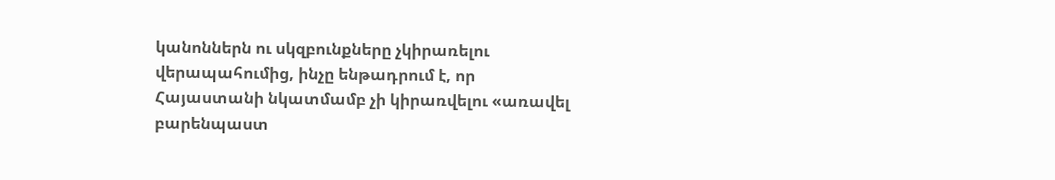կանոններն ու սկզբունքները չկիրառելու վերապահումից, ինչը ենթադրում է, որ Հայաստանի նկատմամբ չի կիրառվելու «առավել բարենպաստ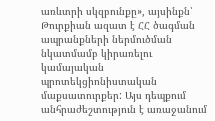առևտրի սկզբունքը», այսինքն՝ Թուրքիան ազատ է ՀՀ ծագման ապրանքների ներմուծման նկատմամբ կիրառելու կամայական պրոտեկցիոնիստական մաքսատուրքեր: Այս դեպքում անհրաժեշտություն է առաջանում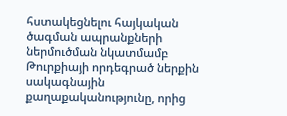հստակեցնելու հայկական ծագման ապրանքների ներմուծման նկատմամբ Թուրքիայի որդեգրած ներքին սակագնային քաղաքականությունը, որից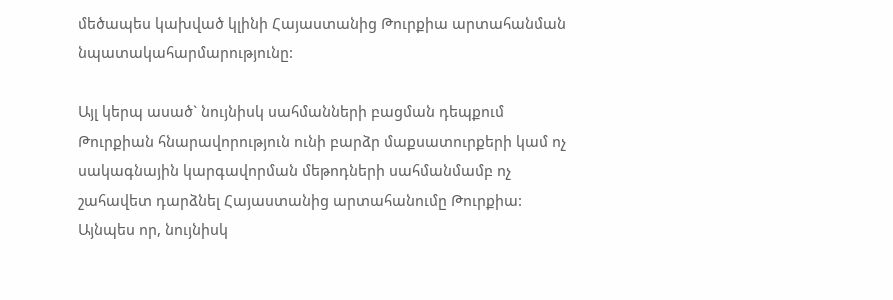մեծապես կախված կլինի Հայաստանից Թուրքիա արտահանման նպատակահարմարությունը:

Այլ կերպ ասած` նույնիսկ սահմանների բացման դեպքում Թուրքիան հնարավորություն ունի բարձր մաքսատուրքերի կամ ոչ սակագնային կարգավորման մեթոդների սահմանմամբ ոչ շահավետ դարձնել Հայաստանից արտահանումը Թուրքիա: Այնպես որ, նույնիսկ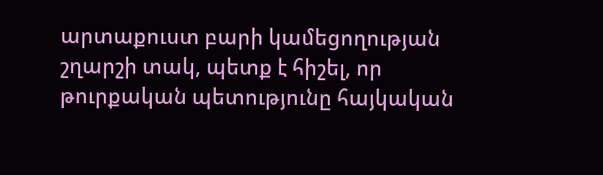արտաքուստ բարի կամեցողության շղարշի տակ, պետք է հիշել, որ թուրքական պետությունը հայկական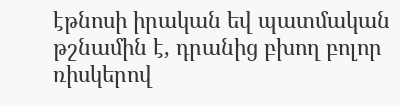էթնոսի իրական եվ պատմական թշնամին է, դրանից բխող բոլոր ռիսկերով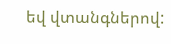եվ վտանգներով: